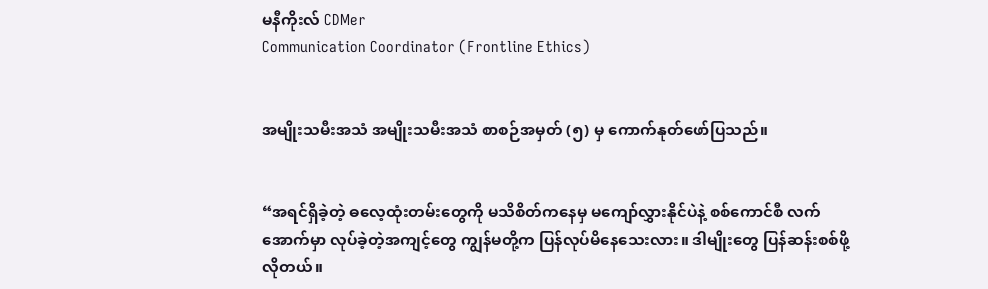မနီကိုးလ် CDMer
Communication Coordinator (Frontline Ethics)


အမျိုးသမီးအသံ အမျိုးသမီးအသံ စာစဉ်အမှတ် (၅) မှ ကောက်နုတ်ဖော်ပြသည်။


“အရင်ရှိခဲ့တဲ့ ဓလေ့ထုံးတမ်းတွေကို မသိစိတ်ကနေမှ မကျော်လွှားနိုင်ပဲနဲ့ စစ်ကောင်စီ လက်အောက်မှာ လုပ်ခဲ့တဲ့အကျင့်တွေ ကျွန်မတို့က ပြန်လုပ်မိနေသေးလား။ ဒါမျိုးတွေ ပြန်ဆန်းစစ်ဖို့ လိုတယ်။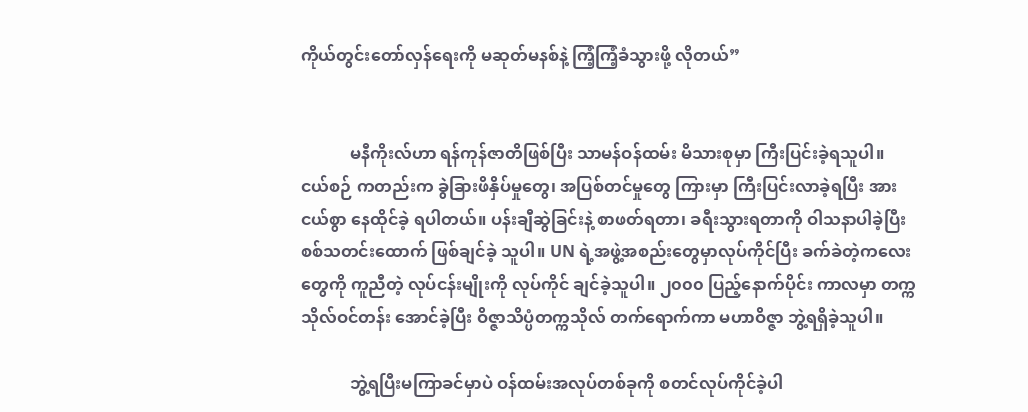ကိုယ်တွင်းတော်လှန်ရေးကို မဆုတ်မနစ်နဲ့ ကြံ့ကြံ့ခံသွားဖို့ လိုတယ်”


            မနီကိုးလ်ဟာ ရန်ကုန်ဇာတိဖြစ်ပြီး သာမန်ဝန်ထမ်း မိသားစုမှာ ကြီးပြင်းခဲ့ရသူပါ။ ငယ်စဉ် ကတည်းက ခွဲခြားဖိနှိပ်မှုတွေ၊ အပြစ်တင်မှုတွေ ကြားမှာ ကြီးပြင်းလာခဲ့ရပြီး အားငယ်စွာ နေထိုင်ခဲ့ ရပါတယ်။ ပန်းချီဆွဲခြင်းနဲ့ စာဖတ်ရတာ၊ ခရီးသွားရတာကို ဝါသနာပါခဲ့ပြီး စစ်သတင်းထောက် ဖြစ်ချင်ခဲ့ သူပါ။ UN ရဲ့အဖွဲ့အစည်းတွေမှာလုပ်ကိုင်ပြီး ခက်ခဲတဲ့ကလေးတွေကို ကူညီတဲ့ လုပ်ငန်းမျိုးကို လုပ်ကိုင် ချင်ခဲ့သူပါ။ ၂၀၀၀ ပြည့်နောက်ပိုင်း ကာလမှာ တက္ကသိုလ်ဝင်တန်း အောင်ခဲ့ပြီး ဝိဇ္ဇာသိပ္ပံတက္ကသိုလ် တက်ရောက်ကာ မဟာဝိဇ္ဇာ ဘွဲ့ရရှိခဲ့သူပါ။

            ဘွဲ့ရပြီးမကြာခင်မှာပဲ ဝန်ထမ်းအလုပ်တစ်ခုကို စတင်လုပ်ကိုင်ခဲ့ပါ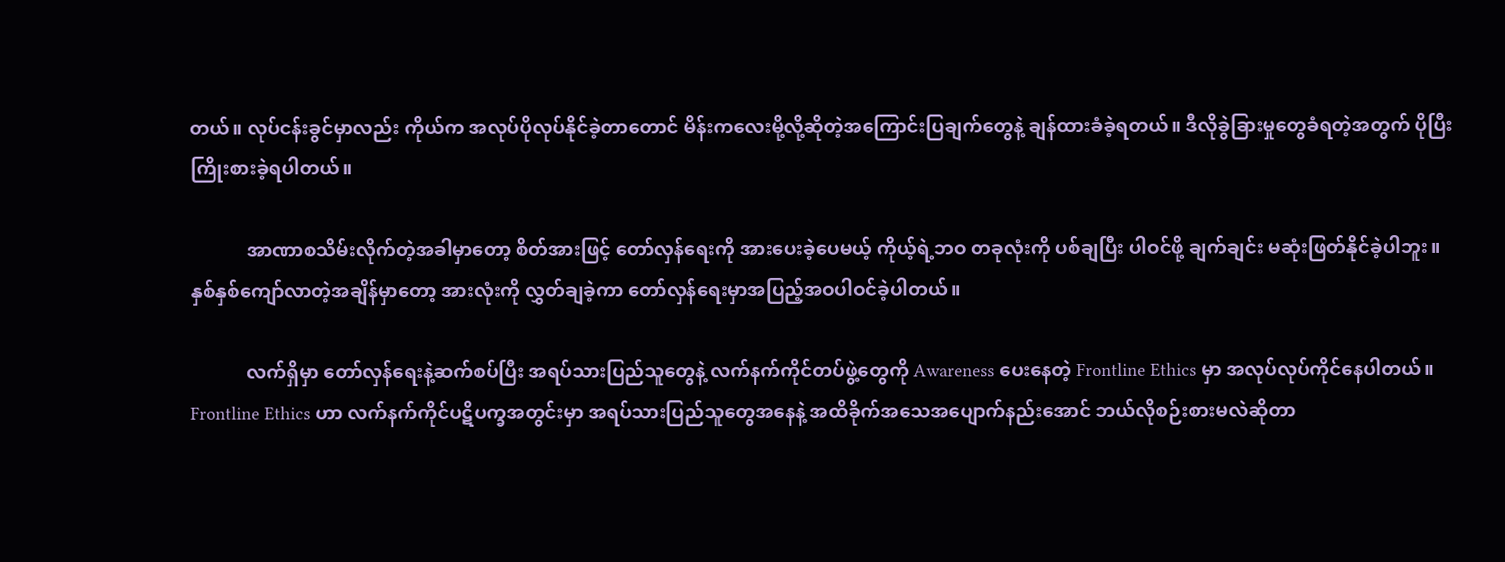တယ်။ လုပ်ငန်းခွင်မှာလည်း ကိုယ်က အလုပ်ပိုလုပ်နိုင်ခဲ့တာတောင် မိန်းကလေးမို့လို့ဆိုတဲ့အကြောင်းပြချက်တွေနဲ့ ချန်ထားခံခဲ့ရတယ်။ ဒီလိုခွဲခြားမှုတွေခံရတဲ့အတွက် ပိုပြီးကြိုးစားခဲ့ရပါတယ်။

            အာဏာစသိမ်းလိုက်တဲ့အခါမှာတော့ စိတ်အားဖြင့် တော်လှန်ရေးကို အားပေးခဲ့ပေမယ့် ကိုယ့်ရဲ့ဘဝ တခုလုံးကို ပစ်ချပြီး ပါဝင်ဖို့ ချက်ချင်း မဆုံးဖြတ်နိုင်ခဲ့ပါဘူး။ နှစ်နှစ်ကျော်လာတဲ့အချိန်မှာတော့ အားလုံးကို လွှတ်ချခဲ့ကာ တော်လှန်ရေးမှာအပြည့်အဝပါဝင်ခဲ့ပါတယ်။

            လက်ရှိမှာ တော်လှန်ရေးနဲ့ဆက်စပ်ပြီး အရပ်သားပြည်သူတွေနဲ့ လက်နက်ကိုင်တပ်ဖွဲ့တွေကို Awareness ပေးနေတဲ့ Frontline Ethics မှာ အလုပ်လုပ်ကိုင်နေပါတယ်။ Frontline Ethics ဟာ လက်နက်ကိုင်ပဋိပက္ခအတွင်းမှာ အရပ်သားပြည်သူတွေအနေနဲ့ အထိခိုက်အသေအပျောက်နည်းအောင် ဘယ်လိုစဉ်းစားမလဲဆိုတာ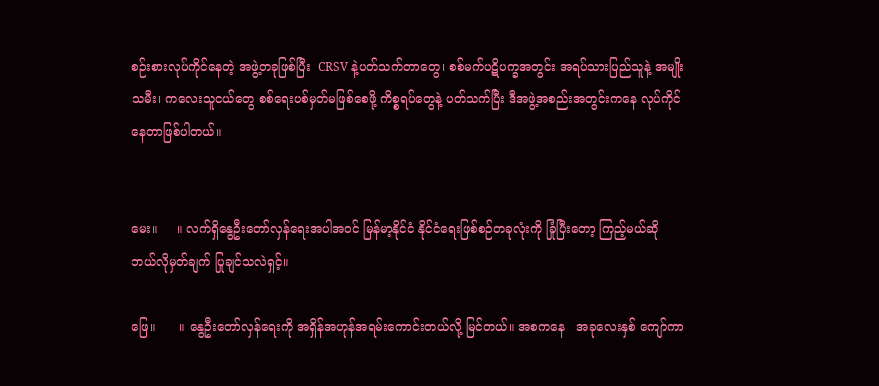စဉ်းစားလုပ်ကိုင်နေတဲ့ အဖွဲ့တခုဖြစ်ပြီး  CRSV နဲ့ပတ်သက်တာတွေ၊ စစ်မက်ပဋိပက္ခအတွင်း အရပ်သားပြည်သူနဲ့ အမျိုးသမီး၊ ကလေးသူငယ်တွေ စစ်ရေးပစ်မှတ်မဖြစ်စေဖို့ ကိစ္စရပ်တွေနဲ့ ပတ်သက်ပြီး ဒီအဖွဲ့အစည်းအတွင်းကနေ လုပ်ကိုင်နေတာဖြစ်ပါတယ်။


မေး။     ။ လက်ရှိနွေဦးတော်လှန်ရေးအပါအဝင် မြန်မာ့နိုင်ငံ နိုင်ငံရေးဖြစ်စဉ်တခုလုံးကို ခြုံပြီးတော့ ကြည့်မယ်ဆို  ဘယ်လိုမှတ်ချက် ပြုချင်သလဲရှင့်။

ဖြေ။      ။ နွေဦးတော်လှန်ရေးကို အရှိန်အဟုန်အရမ်းကောင်းတယ်လို့ မြင်တယ်။ အစကနေ   အခုလေးနှစ် ကျော်ကာ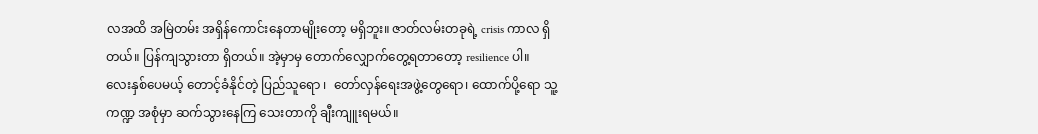လအထိ အမြဲတမ်း အရှိန်ကောင်းနေတာမျိုးတော့ မရှိဘူး။ ဇာတ်လမ်းတခုရဲ့ crisis ကာလ ရှိတယ်။ ပြန်ကျသွားတာ ရှိတယ်။ အဲ့မှာမှ တောက်လျှောက်တွေ့ရတာတော့ resilience ပါ။ လေးနှစ်ပေမယ့် တောင့်ခံနိုင်တဲ့ ပြည်သူရော ၊  တော်လှန်ရေးအဖွဲ့တွေရော၊ ထောက်ပို့ရော သူ့ကဏ္ဍ အစုံမှာ ဆက်သွားနေကြ သေးတာကို ချီးကျူးရမယ်။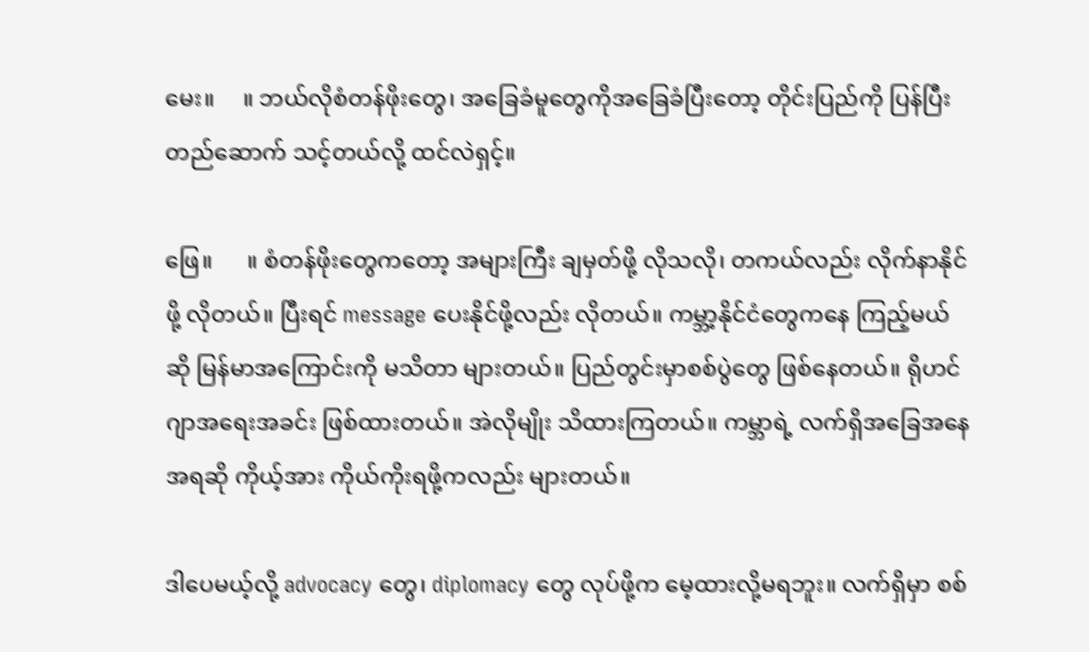မေး။     ။ ဘယ်လိုစံတန်ဖိုးတွေ၊ အခြေခံမူတွေကိုအခြေခံပြီးတော့ တိုင်းပြည်ကို ပြန်ပြီး တည်ဆောက် သင့်တယ်လို့ ထင်လဲရှင့်။

ဖြေ။      ။ စံတန်ဖိုးတွေကတော့ အများကြီး ချမှတ်ဖို့ လိုသလို၊ တကယ်လည်း လိုက်နာနိုင်ဖို့ လိုတယ်။ ပြီးရင် message ပေးနိုင်ဖို့လည်း လိုတယ်။ ကမ္ဘာ့နိုင်ငံတွေကနေ ကြည့်မယ်ဆို မြန်မာအကြောင်းကို မသိတာ များတယ်။ ပြည်တွင်းမှာစစ်ပွဲတွေ ဖြစ်နေတယ်။ ရိုဟင်ဂျာအရေးအခင်း ဖြစ်ထားတယ်။ အဲလိုမျိုး သိထားကြတယ်။ ကမ္ဘာရဲ့ လက်ရှိအခြေအနေအရဆို ကိုယ့်အား ကိုယ်ကိုးရဖို့ကလည်း များတယ်။

ဒါပေမယ့်လို့ advocacy တွေ၊ diplomacy တွေ လုပ်ဖို့က မေ့ထားလို့မရဘူး။ လက်ရှိမှာ စစ်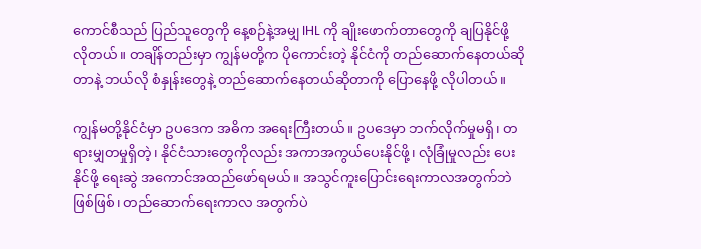ကောင်စီသည် ပြည်သူတွေကို နေ့စဉ်နဲ့အမျှ IHL ကို ချိုးဖောက်တာတွေကို ချပြနိုင်ဖို့ လိုတယ်။ တချိန်တည်းမှာ ကျွန်မတို့က ပိုကောင်းတဲ့ နိုင်ငံကို တည်ဆောက်နေတယ်ဆိုတာနဲ့ ဘယ်လို စံနှုန်းတွေနဲ့ တည်ဆောက်နေတယ်ဆိုတာကို ပြောနေဖို့ လိုပါတယ်။

ကျွန်မတို့နိုင်ငံမှာ ဥပဒေက အဓိက အရေးကြီးတယ်။ ဥပဒေမှာ ဘက်လိုက်မှုမရှိ၊ တရားမျှတမှုရှိတဲ့၊ နိုင်ငံသားတွေကိုလည်း အကာအကွယ်ပေးနိုင်ဖို့၊ လုံခြုံမှုလည်း ပေးနိုင်ဖို့ ရေးဆွဲ အကောင်အထည်ဖော်ရမယ်။ အသွင်ကူးပြောင်းရေးကာလအတွက်ဘဲဖြစ်ဖြစ်၊ တည်ဆောက်ရေးကာလ အတွက်ပဲ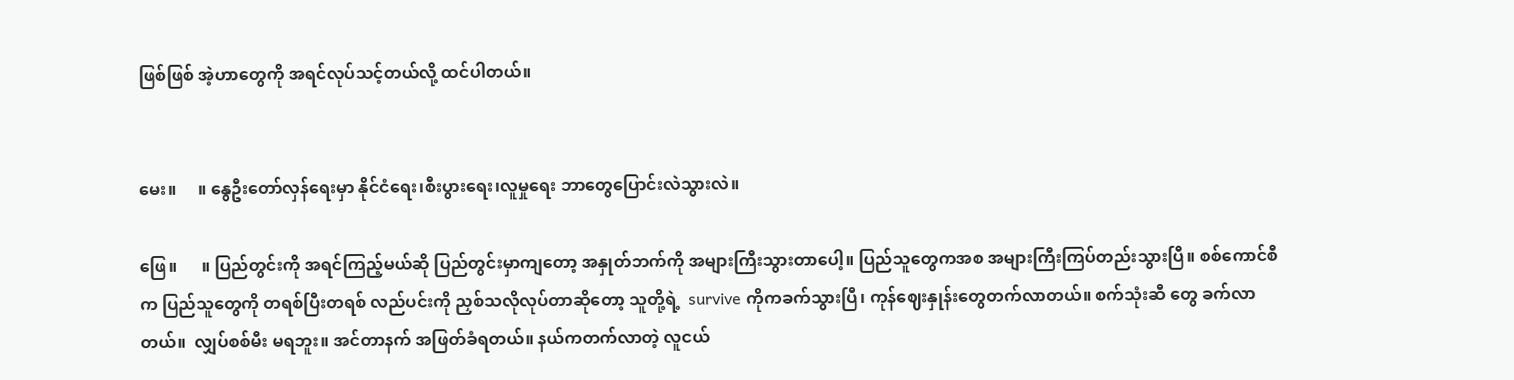ဖြစ်ဖြစ် အဲ့ဟာတွေကို အရင်လုပ်သင့်တယ်လို့ ထင်ပါတယ်။


မေး။     ။ နွေဦးတော်လှန်ရေးမှာ နိုင်ငံရေး၊စီးပွားရေး၊လူမှုရေး ဘာတွေပြောင်းလဲသွားလဲ။

ဖြေ။      ။ ပြည်တွင်းကို အရင်ကြည့်မယ်ဆို ပြည်တွင်းမှာကျတော့ အနှုတ်ဘက်ကို အများကြီးသွားတာပေါ့။ ပြည်သူတွေကအစ အများကြီးကြပ်တည်းသွားပြီ။ စစ်ကောင်စီက ပြည်သူတွေကို တရစ်ပြီးတရစ် လည်ပင်းကို ညှစ်သလိုလုပ်တာဆိုတော့ သူတို့ရဲ့  survive ကိုကခက်သွားပြီ၊ ကုန်ဈေးနှုန်းတွေတက်လာတယ်။ စက်သုံးဆီ တွေ ခက်လာတယ်။  လျှပ်စစ်မီး မရဘူး။ အင်တာနက် အဖြတ်ခံရတယ်။ နယ်ကတက်လာတဲ့ လူငယ်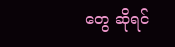တွေ ဆိုရင်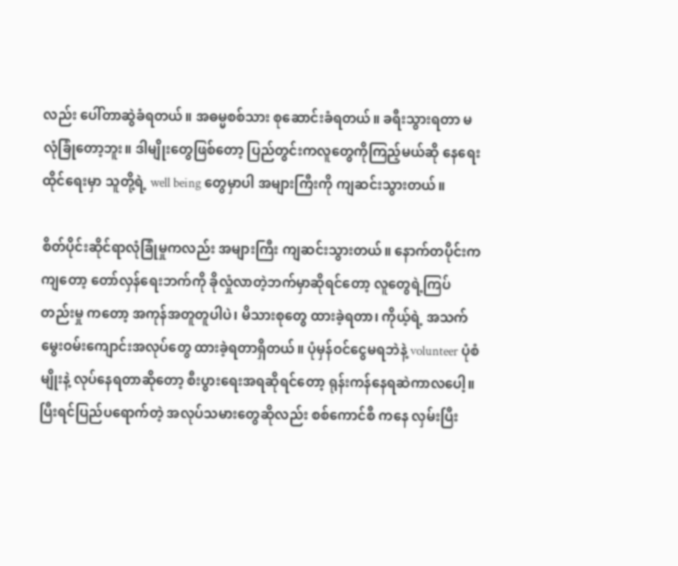လည်း ပေါ်တာဆွဲခံရတယ်။ အဓမ္မစစ်သား စုဆောင်းခံရတယ်။ ခရီးသွားရတာ မလုံခြုံတော့ဘူး။ ဒါမျိုးတွေဖြစ်တော့ ပြည်တွင်းကလူတွေကိုကြည့်မယ်ဆို နေရေးထိုင်ရေးမှာ သူတို့ရဲ့ well being တွေမှာပါ အများကြီးကို ကျဆင်းသွားတယ်။

စိတ်ပိုင်းဆိုင်ရာလုံခြုံမှုကလည်း အများကြီး ကျဆင်းသွားတယ်။ နောက်တပိုင်းကကျတော့ တော်လှန်ရေးဘက်ကို ခိုလှုံလာတဲ့ဘက်မှာဆိုရင်တော့ လူတွေရဲ့ကြပ်တည်းမှု ကတော့ အကုန်အတူတူပါပဲ၊ မိသားစုတွေ ထားခဲ့ရတာ၊ ကိုယ့်ရဲ့ အသက်မွေးဝမ်းကျောင်းအလုပ်တွေ ထားခဲ့ရတာရှိတယ်။ ပုံမှန်ဝင်ငွေမရဘဲနဲ့ volunteer ပုံစံမျိုးနဲ့ လုပ်နေရတာဆိုတော့ စီးပွားရေးအရဆိုရင်တော့ ရုန်းကန်နေရဆဲကာလပေါ့။ ပြီးရင်ပြည်ပရောက်တဲ့ အလုပ်သမားတွေဆိုလည်း စစ်ကောင်စီ ကနေ လှမ်းပြီး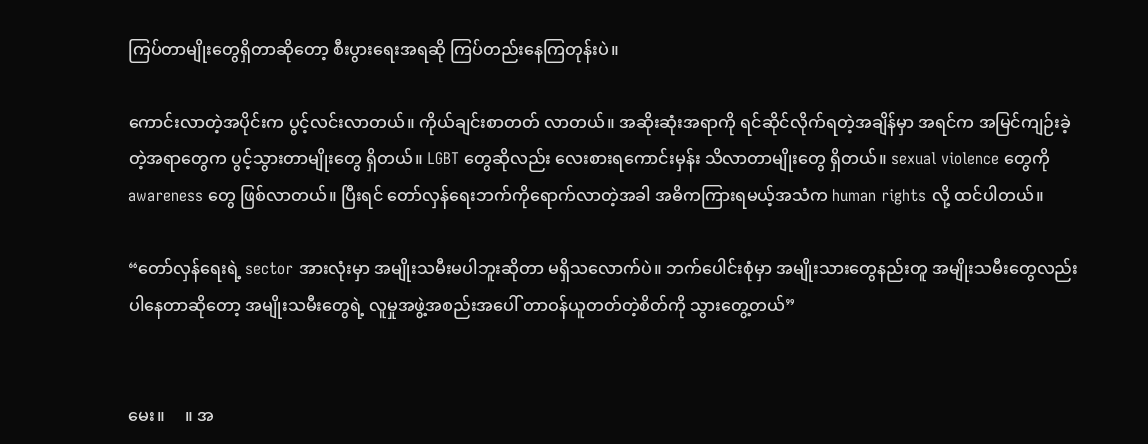ကြပ်တာမျိုးတွေရှိတာဆိုတော့ စီးပွားရေးအရဆို ကြပ်တည်းနေကြတုန်းပဲ။

ကောင်းလာတဲ့အပိုင်းက ပွင့်လင်းလာတယ်။ ကိုယ်ချင်းစာတတ် လာတယ်။ အဆိုးဆုံးအရာကို ရင်ဆိုင်လိုက်ရတဲ့အချိန်မှာ အရင်က အမြင်ကျဉ်းခဲ့တဲ့အရာတွေက ပွင့်သွားတာမျိုးတွေ ရှိတယ်။ LGBT တွေဆိုလည်း လေးစားရကောင်းမှန်း သိလာတာမျိုးတွေ ရှိတယ်။ sexual violence တွေကို awareness တွေ ဖြစ်လာတယ်။ ပြီးရင် တော်လှန်ရေးဘက်ကိုရောက်လာတဲ့အခါ အဓိကကြားရမယ့်အသံက human rights လို့ ထင်ပါတယ်။

“တော်လှန်ရေးရဲ့ sector အားလုံးမှာ အမျိုးသမီးမပါဘူးဆိုတာ မရှိသ‌လောက်ပဲ။ ဘက်ပေါင်းစုံမှာ အမျိုးသားတွေနည်းတူ အမျိုးသမီးတွေလည်း ပါနေတာဆိုတော့ အမျိုးသမီးတွေရဲ့ လူမှုအဖွဲ့အစည်းအပေါ် တာဝန်ယူတတ်တဲ့စိတ်ကို သွားတွေ့တယ်”


မေး။     ။ အ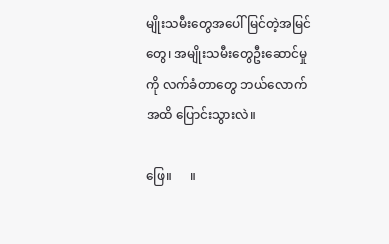မျိုးသမီးတွေအပေါ် မြင်တဲ့အမြင်တွေ၊ အမျိုးသမီးတွေဦးဆောင်မှုကို လက်ခံတာတွေ ဘယ်လောက်အထိ ပြောင်းသွားလဲ။

ဖြေ။      ။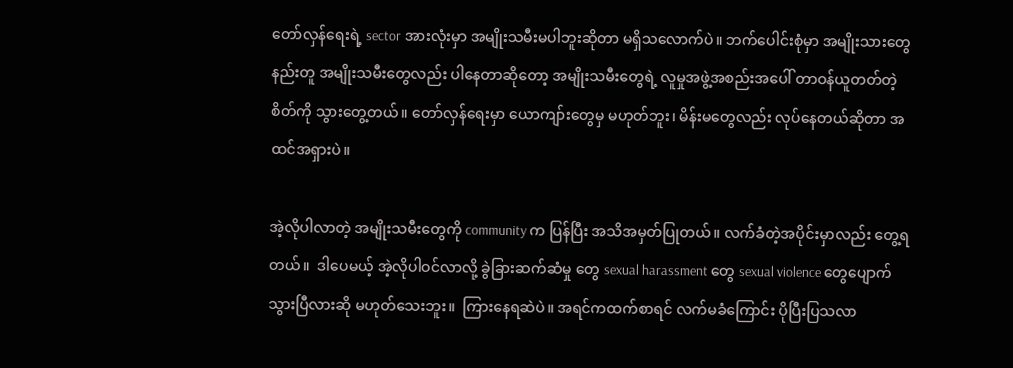တော်လှန်ရေးရဲ့ sector အားလုံးမှာ အမျိုးသမီးမပါဘူးဆိုတာ မရှိသ‌လောက်ပဲ။ ဘက်ပေါင်းစုံမှာ အမျိုးသားတွေနည်းတူ အမျိုးသမီးတွေလည်း ပါနေတာဆိုတော့ အမျိုးသမီးတွေရဲ့ လူမှုအဖွဲ့အစည်းအပေါ် တာဝန်ယူတတ်တဲ့စိတ်ကို သွားတွေ့တယ်။ တော်လှန်ရေးမှာ ယောကျာ်းတွေမှ မဟုတ်ဘူး၊ မိန်းမတွေလည်း လုပ်နေတယ်ဆိုတာ အထင်အရှားပဲ။

အဲ့လိုပါလာတဲ့ အမျိုးသမီးတွေကို community က ပြန်ပြီး အသိအမှတ်ပြုတယ်။ လက်ခံတဲ့အပိုင်းမှာလည်း တွေ့ရတယ်။  ဒါပေမယ့် အဲ့လိုပါဝင်လာလို့ ခွဲခြားဆက်ဆံမှု တွေ sexual harassment တွေ sexual violence တွေပျောက်သွားပြီလားဆို မဟုတ်သေးဘူး။  ကြားနေရဆဲပဲ။ အရင်ကထက်စာရင် လက်မခံကြောင်း ပိုပြီးပြသလာ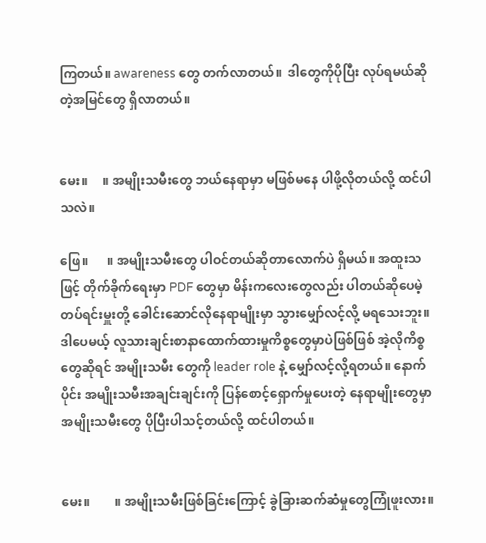ကြတယ်။ awareness တွေ တက်လာတယ်။  ဒါတွေကိုပိုပြီး လုပ်ရမယ်ဆိုတဲ့အမြင်တွေ ရှိလာတယ်။


မေး။     ။ အမျိုးသမီးတွေ ဘယ်နေရာမှာ မဖြစ်မနေ ပါဖို့လိုတယ်လို့ ထင်ပါသလဲ။

ဖြေ။      ။ အမျိုးသမီးတွေ ပါဝင်တယ်ဆိုတာလောက်ပဲ ရှိမယ်။ အထူးသဖြင့် တိုက်ခိုက်ရေးမှာ PDF တွေမှာ မိန်းကလေးတွေလည်း ပါတယ်ဆိုပေမဲ့ တပ်ရင်းမှူးတို့ ခေါင်းဆောင်လိုနေရာမျိုးမှာ သွားမျှော်လင့်လို့ မရသေးဘူး။ ဒါပေမယ့် လူသားချင်းစာနာထောက်ထားမှုကိစ္စတွေမှာပဲဖြစ်ဖြစ် အဲ့လိုကိစ္စတွေဆိုရင် အမျိုးသမီး တွေကို leader role နဲ့ မျှော်လင့်လို့ရတယ်။ နောက်ပိုင်း အမျိုးသမီးအချင်းချင်းကို ပြန်စောင့်ရှောက်မှုပေးတဲ့ နေရာမျိုးတွေမှာ အမျိုးသမီးတွေ ပိုပြီးပါသင့်တယ်လို့ ထင်ပါတယ်။


မေး။        ။ အမျိုးသမီးဖြစ်ခြင်းကြောင့် ခွဲခြားဆက်ဆံမှုတွေကြုံဖူးလား။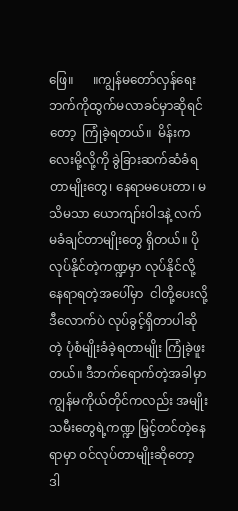ဖြေ။      ။ကျွန်မတော်လှန်ရေးဘက်ကိုထွက်မလာခင်မှာဆိုရင်တော့  ကြုံခဲ့ရတယ်။  မိန်းကလေးမို့လို့ကို ခွဲခြားဆက်ဆံခံရတာမျိုးတွေ၊ နေရာမပေးတာ၊ မသိမသာ ယောကျာ်းဝါဒနဲ့ လက်မခံချင်တာမျိုးတွေ ရှိတယ်။ ပိုလုပ်နိုင်တဲ့ကဏ္ဍမှာ လုပ်နိုင်လို့ နေရာရတဲ့အပေါ်မှာ  ငါတို့ပေးလို့ ဒီလောက်ပဲ လုပ်ခွင့်ရှိတာပါဆိုတဲ့ ပုံစံမျိုးခံခဲ့ရတာမျိုး ကြုံခဲ့ဖူးတယ်။ ဒီဘက်ရောက်တဲ့အခါမှာ ကျွန်မကိုယ်တိုင်ကလည်း အမျိုးသမီးတွေရဲ့ကဏ္ဍ မြှင့်တင်တဲ့နေရာမှာ ဝင်လုပ်တာမျိုးဆိုတော့ ဒါ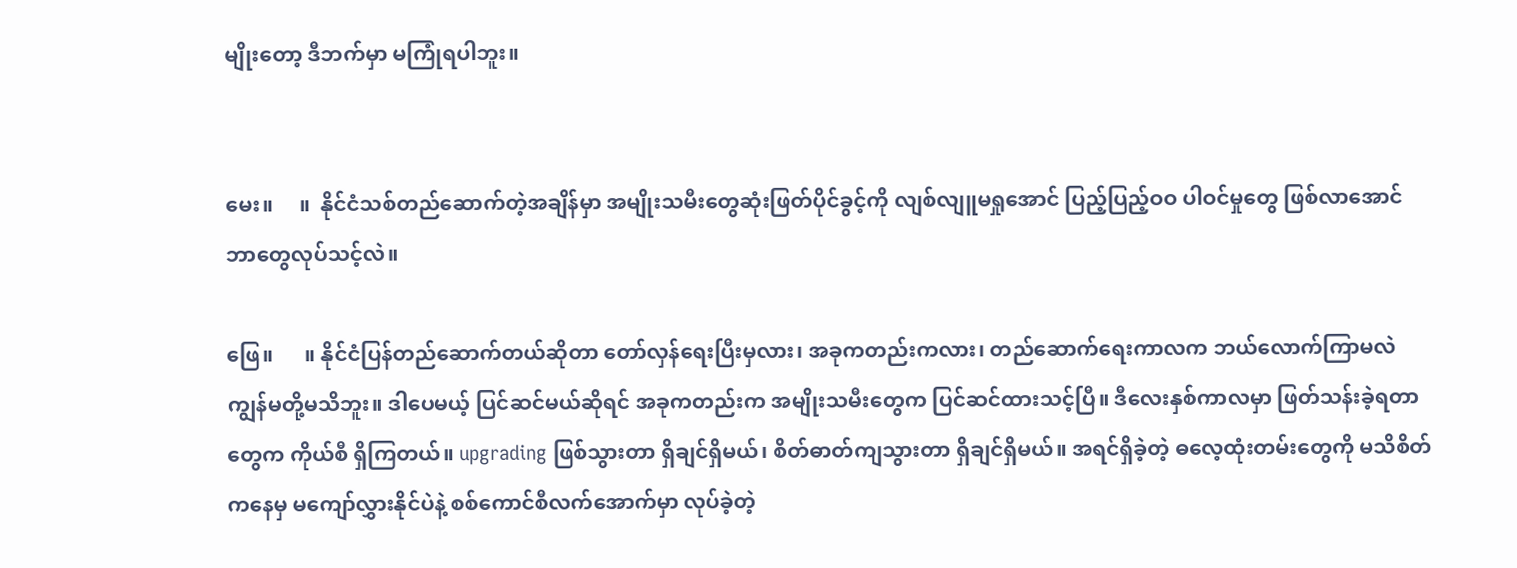မျိုးတော့ ဒီဘက်မှာ မကြုံရပါဘူး။


မေး။     ။  နိုင်ငံသစ်တည်ဆောက်တဲ့အချိန်မှာ အမျိုးသမီးတွေဆုံးဖြတ်ပိုင်ခွင့်ကို လျစ်လျူမရှုအောင် ပြည့်ပြည့်ဝဝ ပါဝင်မှုတွေ ဖြစ်လာအောင် ဘာတွေလုပ်သင့်လဲ။

ဖြေ။      ။ နိုင်ငံပြန်တည်ဆောက်တယ်ဆိုတာ တော်လှန်ရေးပြီးမှလား၊ အခုကတည်းကလား၊ တည်ဆောက်ရေးကာလက ဘယ်လောက်ကြာမလဲ ကျွန်မတို့မသိဘူး။ ဒါပေမယ့် ပြင်ဆင်မယ်ဆိုရင် အခုကတည်းက အမျိုးသမီးတွေက ပြင်ဆင်ထားသင့်ပြီ။ ဒီလေးနှစ်ကာလမှာ ဖြတ်သန်းခဲ့ရတာတွေက ကိုယ်စီ ရှိကြတယ်။ upgrading ဖြစ်သွားတာ ရှိချင်ရှိမယ်၊ စိတ်ဓာတ်ကျသွားတာ ရှိချင်ရှိမယ်။ အရင်ရှိခဲ့တဲ့ ဓလေ့ထုံးတမ်းတွေကို မသိစိတ်ကနေမှ မကျော်လွှားနိုင်ပဲနဲ့ စစ်ကောင်စီလက်အောက်မှာ လုပ်ခဲ့တဲ့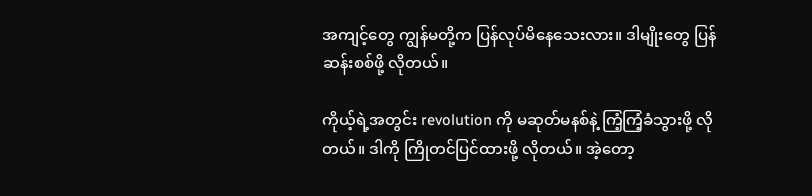အကျင့်တွေ ကျွန်မတို့က ပြန်လုပ်မိနေသေးလား။ ဒါမျိုးတွေ ပြန်ဆန်းစစ်ဖို့ လိုတယ်။

ကိုယ့်ရဲ့အတွင်း revolution ကို မဆုတ်မနစ်နဲ့ ကြံ့ကြံ့ခံသွားဖို့ လိုတယ်။ ဒါကို ကြိုတင်ပြင်ထားဖို့ လိုတယ်။ အဲ့တော့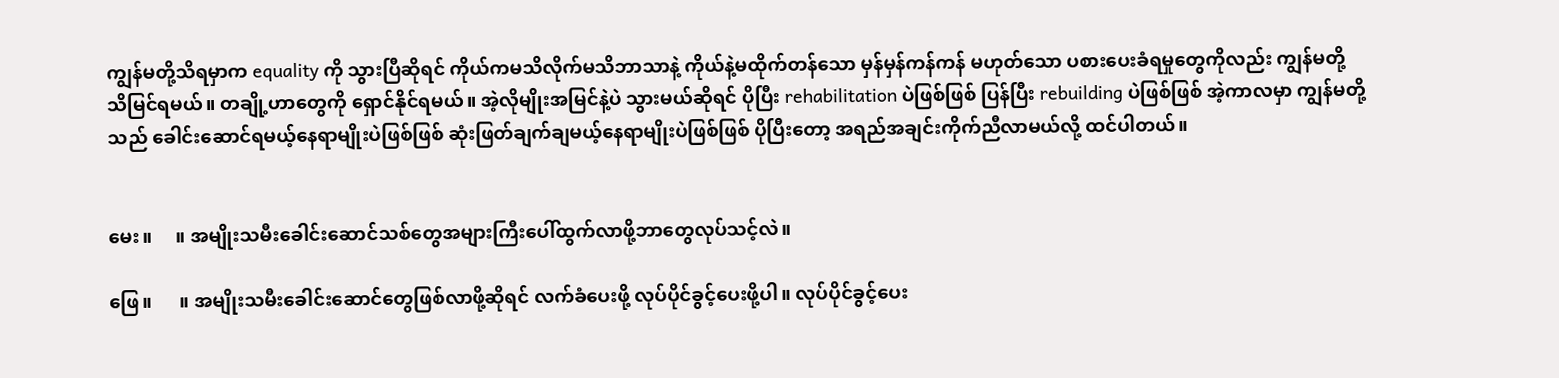ကျွန်မတို့သိရမှာက equality ကို သွားပြီဆိုရင် ကိုယ်ကမသိလိုက်မသိဘာသာနဲ့ ကိုယ်နဲ့မထိုက်တန်သော မှန်မှန်ကန်ကန် မဟုတ်သော ပစားပေးခံရမှုတွေကိုလည်း ကျွန်မတို့ သိမြင်ရမယ်။ တချို့ဟာတွေကို ရှောင်နိုင်ရမယ်။ အဲ့လိုမျိုးအမြင်နဲ့ပဲ သွားမယ်ဆိုရင် ပိုပြီး rehabilitation ပဲဖြစ်ဖြစ် ပြန်ပြီး rebuilding ပဲဖြစ်ဖြစ် အဲ့ကာလမှာ ကျွန်မတို့သည် ခေါင်း‌ဆောင်ရမယ့်နေရာမျိုးပဲဖြစ်ဖြစ် ဆုံးဖြတ်ချက်ချမယ့်နေရာမျိုးပဲဖြစ်ဖြစ် ပိုပြီးတော့ အရည်အချင်းကိုက်ညီလာမယ်လို့ ထင်ပါတယ်။


မေး။     ။ အမျိုးသမီးခေါင်းဆောင်သစ်တွေအများကြီးပေါ်ထွက်လာဖို့ဘာတွေလုပ်သင့်လဲ။

ဖြေ။      ။ အမျိုးသမီးခေါင်းဆောင်တွေဖြစ်လာဖို့ဆိုရင် လက်ခံပေးဖို့ လုပ်ပိုင်ခွင့်ပေးဖို့ပါ။ လုပ်ပိုင်ခွင့်ပေး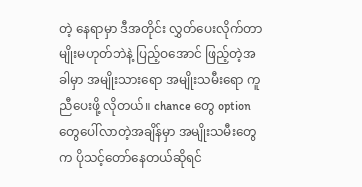တဲ့ နေရာမှာ ဒီအတိုင်း လွှတ်ပေးလိုက်တာမျိုးမဟုတ်ဘဲနဲ့ ပြည့်ဝအောင် ဖြည့်တဲ့အခါမှာ အမျိုးသားရော အမျိုးသမီးရော ကူညီပေးဖို့ လိုတယ်။ chance တွေ option တွေပေါ်လာတဲ့အချိန်မှာ အမျိုးသမီးတွေက ပိုသင့်တော်နေတယ်ဆိုရင်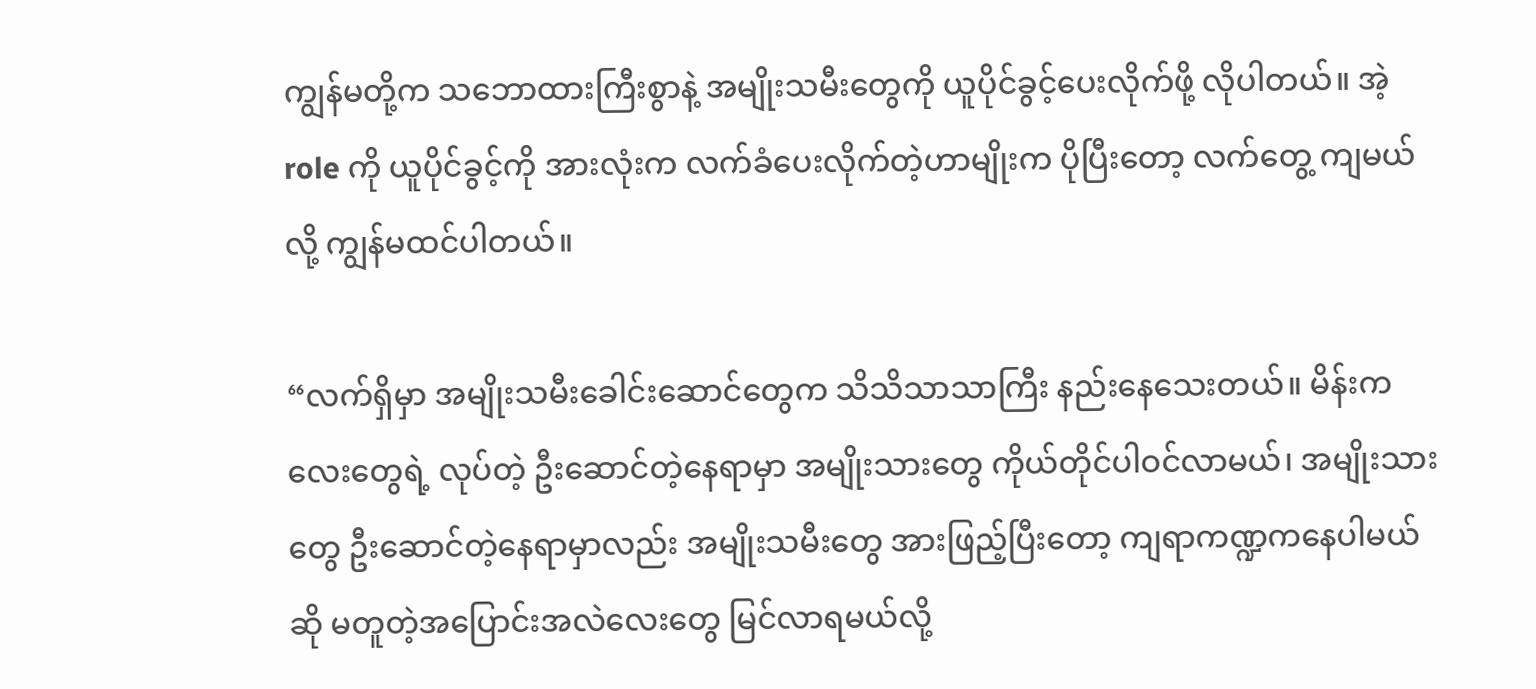ကျွန်မတို့က သဘောထားကြီးစွာနဲ့ အမျိုးသမီးတွေကို ယူပိုင်ခွင့်ပေးလိုက်ဖို့ လိုပါတယ်။ အဲ့ role ကို ယူပိုင်ခွင့်ကို အားလုံးက လက်ခံ‌ပေးလိုက်တဲ့ဟာမျိုးက ပိုပြီးတော့ လက်တွေ့ ကျမယ်လို့ ကျွန်မထင်ပါတယ်။

“လက်ရှိမှာ အမျိုးသမီးခေါင်းဆောင်တွေက သိသိသာသာကြီး နည်းနေသေးတယ်။ မိန်းကလေးတွေရဲ့ လုပ်တဲ့ ဦးဆောင်တဲ့နေရာမှာ အမျိုးသားတွေ ကိုယ်တိုင်ပါဝင်လာမယ်၊ အမျိုးသားတွေ ဦးဆောင်တဲ့နေရာမှာလည်း အမျိုးသမီးတွေ အားဖြည့်ပြီးတော့ ကျရာကဏ္ဍကနေပါမယ်ဆို မတူတဲ့အပြောင်းအလဲလေးတွေ မြင်လာရမယ်လို့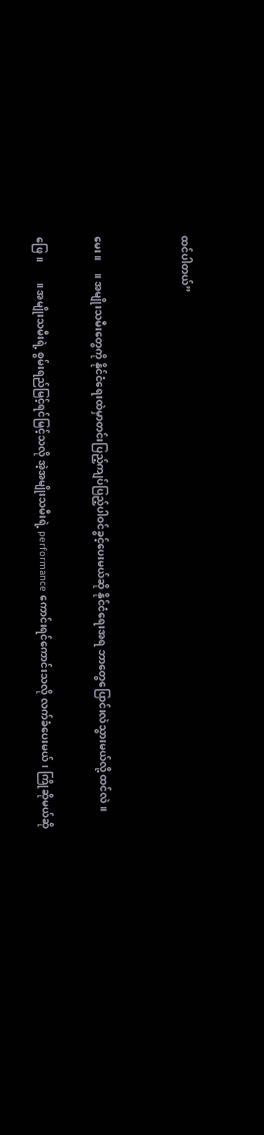ထင်ပါတယ်”


မေး။     ။ အမျိုးသမီးတွေကို နိုင်ငံရေးထဲမှာတင်းပြည့်ကျပ်ပြည့်ပါဝင်ခွင့်ပေးမယ်ဆို နိုင်ငံရေးအရ ဘာတွေပြောင်းလဲသွားမယ်လို့ ထင်လဲ။

ဖြေ။        ။ အမျိုးသမီးရဲ့ စွမ်းရည်မြင့်ရင်မြင့်သလို အဲ့အမျိုးသမီးရဲ့ performance ကောင်းရင်ကောင်းသလို လက်ခံပေးမယ်၊ ကြိုဆိုမယ်ဆို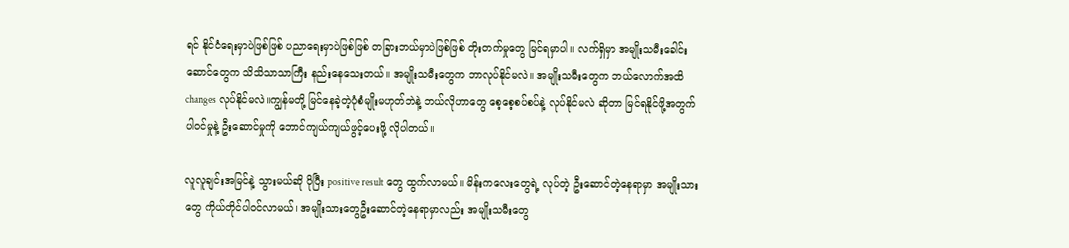ရင် နိုင်ငံရေးမှာပဲဖြစ်ဖြစ် ပညာရေးမှာပဲဖြစ်ဖြစ် တခြားဘယ်မှာပဲဖြစ်ဖြစ် တိုးတက်မှုတွေ မြင်ရမှာပါ။ လက်ရှိမှာ အမျိုးသမီးခေါင်းဆောင်တွေက သိသိသာသာကြီး နည်းနေသေးတယ်။ အမျိုးသမီးတွေက ဘာလုပ်နိုင်မလဲ။ အမျိုးသမီးတွေက ဘယ်လောက်အထိ   changes လုပ်နိုင်မလဲ။ကျွန်မတို့ မြင်နေခဲ့တဲ့ပုံစံမျိုးမဟုတ်ဘဲနဲ့ ဘယ်လိုဟာတွေ စေ့စေ့စပ်စပ်နဲ့ လုပ်နိုင်မလဲ ဆိုတာ မြင်ရနိုင်ဖို့အတွက် ပါဝင်မှုနဲ့ ဦးဆောင်မှုကို ဘောင်ကျယ်ကျယ်ဖွင့်ပေးဖို့ လိုပါတယ်။

လူလူချင်းအမြင်နဲ့ သွားမယ်ဆို ပိုပြီး positive result တွေ ထွက်လာမယ်။ မိန်းကလေးတွေရဲ့ လုပ်တဲ့ ဦးဆောင်တဲ့နေရာမှာ အမျိုးသားတွေ ကိုယ်တိုင်ပါဝင်လာမယ်၊ အမျိုးသားတွေဦးဆောင်တဲ့နေရာမှာလည်း အမျိုးသမီးတွေ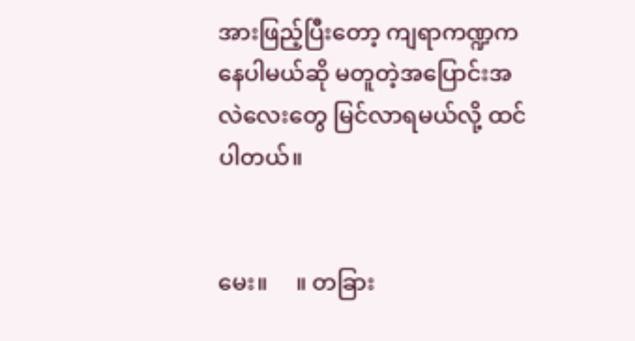အားဖြည့်ပြီးတော့ ကျရာကဏ္ဍကနေပါမယ်ဆို မတူတဲ့အပြောင်းအလဲလေးတွေ မြင်လာရမယ်လို့ ထင်ပါတယ်။


မေး။     ။ တခြား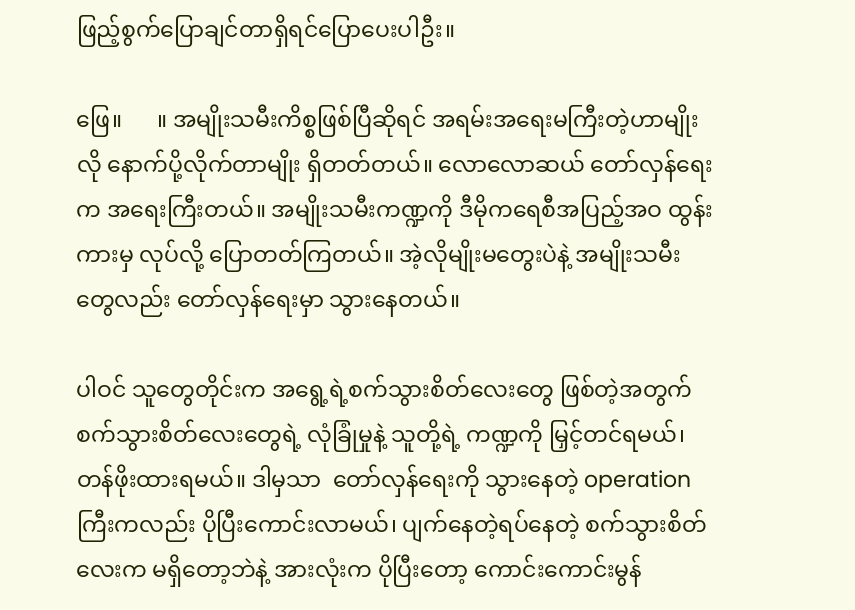ဖြည့်စွက်ပြောချင်တာရှိရင်ပြောပေးပါဦး။

ဖြေ။      ။ အမျိုးသမီးကိစ္စဖြစ်ပြီဆိုရင် အရမ်းအရေးမကြီးတဲ့ဟာမျိုးလို နောက်ပို့လိုက်တာမျိုး ရှိတတ်တယ်။ လောလောဆယ် တော်လှန်ရေးက အရေးကြီးတယ်။ အမျိုးသမီးကဏ္ဍကို ဒီမိုကရေစီအပြည့်အဝ ထွန်းကားမှ လုပ်လို့ ပြောတတ်ကြတယ်။ အဲ့လိုမျိုးမတွေးပဲနဲ့ အမျိုးသမီးတွေလည်း တော်လှန်ရေးမှာ သွားနေတယ်။

ပါဝင် သူတွေတိုင်းက အရွေ့ရဲ့စက်သွားစိတ်လေးတွေ ဖြစ်တဲ့အတွက် စက်သွားစိတ်လေးတွေရဲ့ လုံခြုံမှုနဲ့ သူတို့ရဲ့ ကဏ္ဍကို မြှင့်တင်ရမယ်၊ တန်ဖိုးထားရမယ်။ ဒါမှသာ  တော်လှန်ရေးကို သွားနေတဲ့ operation ကြီးကလည်း ပိုပြီးကောင်းလာမယ်၊ ပျက်နေတဲ့ရပ်နေတဲ့ စက်သွားစိတ်လေးက မရှိတော့ဘဲနဲ့ အားလုံးက ပိုပြီးတော့ ကောင်းကောင်းမွန်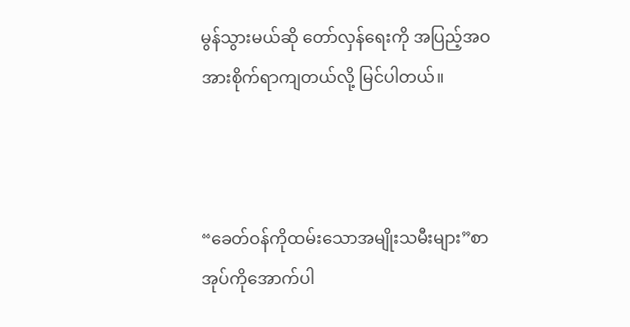မွန်သွားမယ်ဆို တော်လှန်ရေးကို အပြည့်အဝအားစိုက်ရာကျတယ်လို့ မြင်ပါတယ်။



“ခေတ်ဝန်ကိုထမ်းသောအမျိုးသမီးများ”စာအုပ်ကိုအောက်ပါ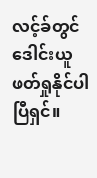လင့်ခ်တွင်ဒေါင်းယူဖတ်ရှုနိုင်ပါပြီရှင်။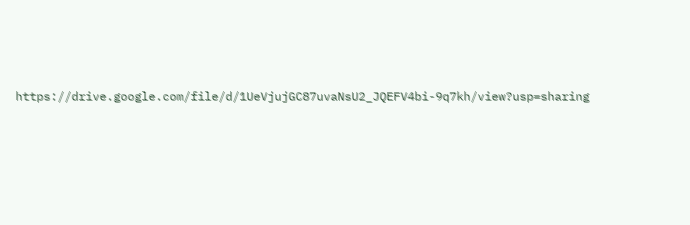https://drive.google.com/file/d/1UeVjujGC87uvaNsU2_JQEFV4bi-9q7kh/view?usp=sharing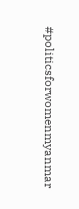#politicsforwomenmyanmar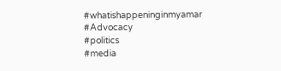#whatishappeninginmyamar
#Advocacy
#politics
#media